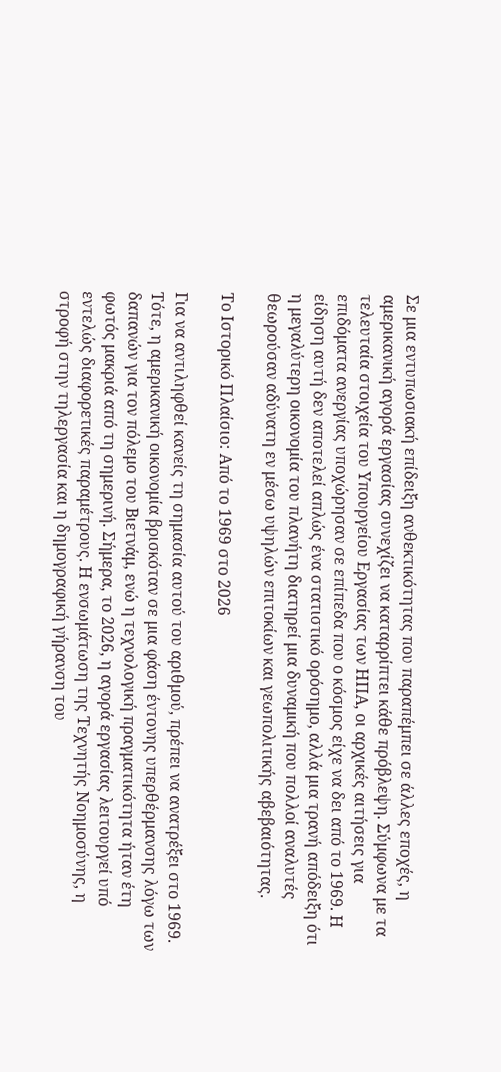Σε μια εντυπωσιακή επίδειξη ανθεκτικότητας που παραπέμπει σε άλλες εποχές, η αμερικανική αγορά εργασίας συνεχίζει να καταρρίπτει κάθε πρόβλεψη. Σύμφωνα με τα τελευταία στοιχεία του Υπουργείου Εργασίας των ΗΠΑ, οι αρχικές αιτήσεις για επιδόματα ανεργίας υποχώρησαν σε επίπεδα που ο κόσμος είχε να δει από το 1969. Η είδηση αυτή δεν αποτελεί απλώς ένα στατιστικό ορόσημο, αλλά μια τρανή απόδειξη ότι η μεγαλύτερη οικονομία του πλανήτη διατηρεί μια δυναμική που πολλοί αναλυτές θεωρούσαν αδύνατη εν μέσω υψηλών επιτοκίων και γεωπολιτικής αβεβαιότητας.

Το Ιστορικό Πλαίσιο: Από το 1969 στο 2026

Για να αντιληφθεί κανείς τη σημασία αυτού του αριθμού, πρέπει να ανατρέξει στο 1969. Τότε, η αμερικανική οικονομία βρισκόταν σε μια φάση έντονης υπερθέρμανσης λόγω των δαπανών για τον πόλεμο του Βιετνάμ, ενώ η τεχνολογική πραγματικότητα ήταν έτη φωτός μακριά από τη σημερινή. Σήμερα, το 2026, η αγορά εργασίας λειτουργεί υπό εντελώς διαφορετικές παραμέτρους. Η ενσωμάτωση της Τεχνητής Νοημοσύνης, η στροφή στην τηλεργασία και η δημογραφική γήρανση του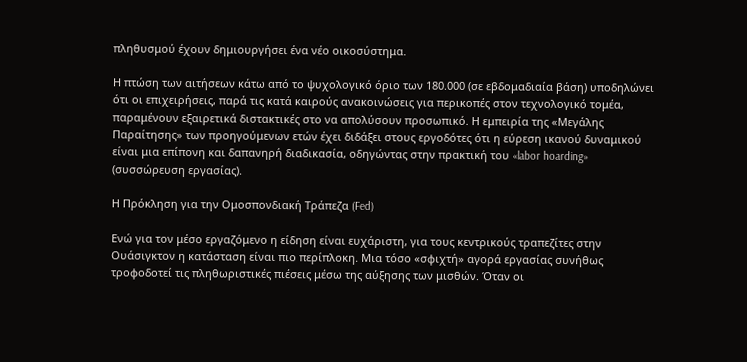πληθυσμού έχουν δημιουργήσει ένα νέο οικοσύστημα.

Η πτώση των αιτήσεων κάτω από το ψυχολογικό όριο των 180.000 (σε εβδομαδιαία βάση) υποδηλώνει ότι οι επιχειρήσεις, παρά τις κατά καιρούς ανακοινώσεις για περικοπές στον τεχνολογικό τομέα, παραμένουν εξαιρετικά διστακτικές στο να απολύσουν προσωπικό. Η εμπειρία της «Μεγάλης Παραίτησης» των προηγούμενων ετών έχει διδάξει στους εργοδότες ότι η εύρεση ικανού δυναμικού είναι μια επίπονη και δαπανηρή διαδικασία, οδηγώντας στην πρακτική του «labor hoarding» (συσσώρευση εργασίας).

Η Πρόκληση για την Ομοσπονδιακή Τράπεζα (Fed)

Ενώ για τον μέσο εργαζόμενο η είδηση είναι ευχάριστη, για τους κεντρικούς τραπεζίτες στην Ουάσιγκτον η κατάσταση είναι πιο περίπλοκη. Μια τόσο «σφιχτή» αγορά εργασίας συνήθως τροφοδοτεί τις πληθωριστικές πιέσεις μέσω της αύξησης των μισθών. Όταν οι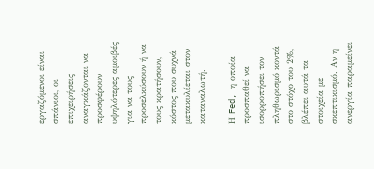εργαζόμενοι είναι σπάνιοι, οι επιχειρήσεις αναγκάζονται να προσφέρουν υψηλότερες αμοιβές για να τους προσελκύσουν ή να τους κρατήσουν, κόστος που συχνά μετακυλίεται στον καταναλωτή.

Η Fed, η οποία προσπαθεί να ισορροπήσει τον πληθωρισμό κοντά στο στόχο του 2%, βλέπει αυτά τα στοιχεία με σκεπτικισμό. Αν η ανεργία παραμείνει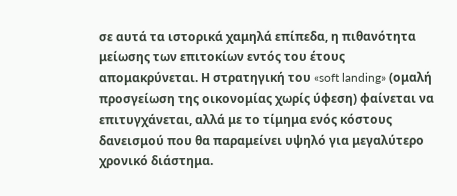σε αυτά τα ιστορικά χαμηλά επίπεδα, η πιθανότητα μείωσης των επιτοκίων εντός του έτους απομακρύνεται. Η στρατηγική του «soft landing» (ομαλή προσγείωση της οικονομίας χωρίς ύφεση) φαίνεται να επιτυγχάνεται, αλλά με το τίμημα ενός κόστους δανεισμού που θα παραμείνει υψηλό για μεγαλύτερο χρονικό διάστημα.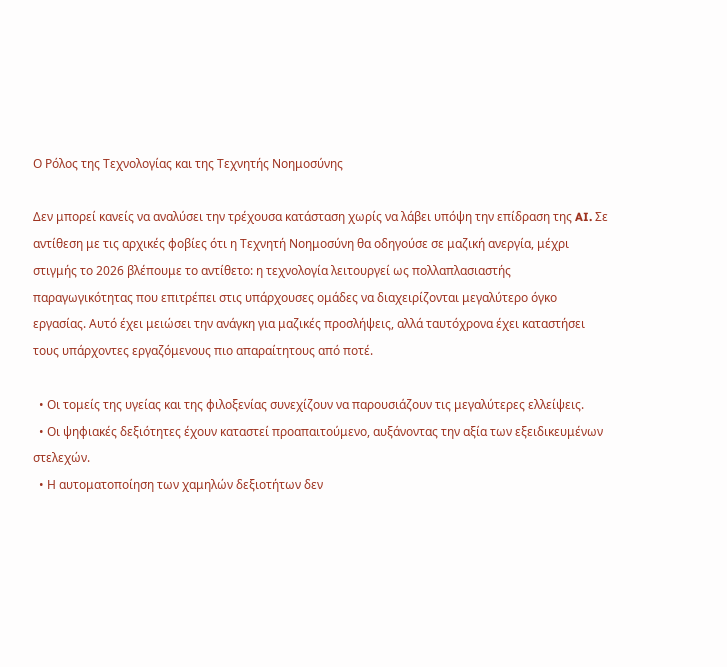Ο Ρόλος της Τεχνολογίας και της Τεχνητής Νοημοσύνης

Δεν μπορεί κανείς να αναλύσει την τρέχουσα κατάσταση χωρίς να λάβει υπόψη την επίδραση της AI. Σε αντίθεση με τις αρχικές φοβίες ότι η Τεχνητή Νοημοσύνη θα οδηγούσε σε μαζική ανεργία, μέχρι στιγμής το 2026 βλέπουμε το αντίθετο: η τεχνολογία λειτουργεί ως πολλαπλασιαστής παραγωγικότητας που επιτρέπει στις υπάρχουσες ομάδες να διαχειρίζονται μεγαλύτερο όγκο εργασίας. Αυτό έχει μειώσει την ανάγκη για μαζικές προσλήψεις, αλλά ταυτόχρονα έχει καταστήσει τους υπάρχοντες εργαζόμενους πιο απαραίτητους από ποτέ.

  • Οι τομείς της υγείας και της φιλοξενίας συνεχίζουν να παρουσιάζουν τις μεγαλύτερες ελλείψεις.
  • Οι ψηφιακές δεξιότητες έχουν καταστεί προαπαιτούμενο, αυξάνοντας την αξία των εξειδικευμένων στελεχών.
  • Η αυτοματοποίηση των χαμηλών δεξιοτήτων δεν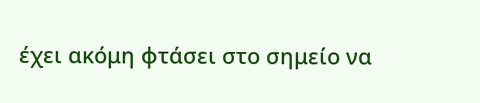έχει ακόμη φτάσει στο σημείο να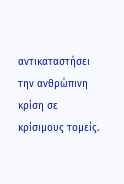αντικαταστήσει την ανθρώπινη κρίση σε κρίσιμους τομείς.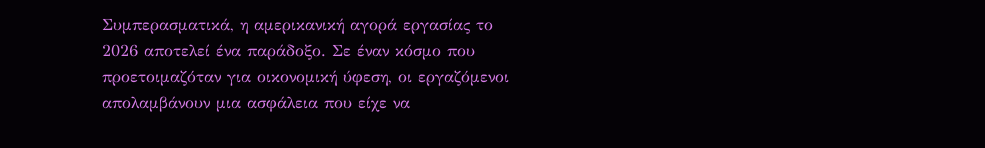Συμπερασματικά, η αμερικανική αγορά εργασίας το 2026 αποτελεί ένα παράδοξο. Σε έναν κόσμο που προετοιμαζόταν για οικονομική ύφεση, οι εργαζόμενοι απολαμβάνουν μια ασφάλεια που είχε να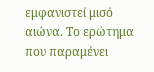εμφανιστεί μισό αιώνα. Το ερώτημα που παραμένει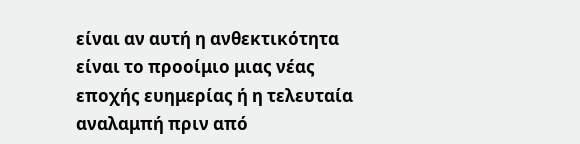είναι αν αυτή η ανθεκτικότητα είναι το προοίμιο μιας νέας εποχής ευημερίας ή η τελευταία αναλαμπή πριν από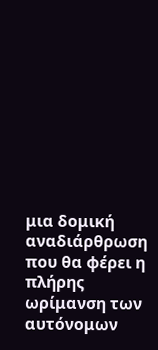μια δομική αναδιάρθρωση που θα φέρει η πλήρης ωρίμανση των αυτόνομων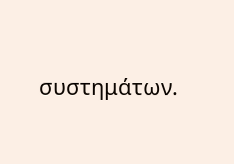συστημάτων.